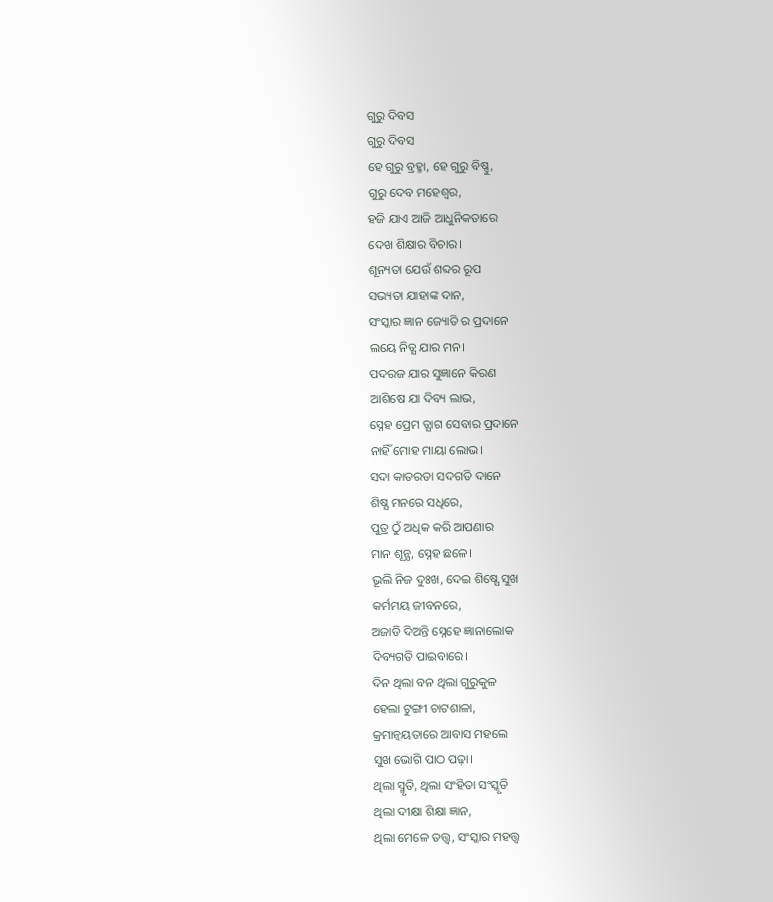ଗୁରୁ ଦିବସ
ଗୁରୁ ଦିବସ
ହେ ଗୁରୁ ବ୍ରହ୍ମା, ହେ ଗୁରୁ ବିଷ୍ଣୁ,
ଗୁରୁ ଦେବ ମହେଶ୍ବର,
ହଜି ଯାଏ ଆଜି ଆଧୁନିକତାରେ
ଦେଖ ଶିକ୍ଷାର ବିଚାର।
ଶୂନ୍ୟତା ଯେଉଁ ଶବ୍ଦର ରୂପ
ସଭ୍ୟତା ଯାହାଙ୍କ ଦାନ,
ସଂସ୍କାର ଜ୍ଞାନ ଜ୍ୟୋତି ର ପ୍ରଦାନେ
ଲୟେ ନିତ୍ଯ ଯାର ମନ।
ପଦରଜ ଯାର ସୁଜ୍ଞାନେ କିରଣ
ଆଶିଷେ ଯା ଦିବ୍ୟ ଲାଭ,
ସ୍ନେହ ପ୍ରେମ ତ୍ଯାଗ ସେବାର ପ୍ରଦାନେ
ନାହିଁ ମୋହ ମାୟା ଲୋଭ।
ସଦା କାତରତା ସଦଗତି ଦାନେ
ଶିଷ୍ଯ ମନରେ ସଧିରେ,
ପୁତ୍ର ଠୁଁ ଅଧିକ କରି ଆପଣାର
ମାନ ଶୂନ୍ଯ, ସ୍ନେହ ଛଳେ।
ଭୂଲି ନିଜ ଦୁଃଖ, ଦେଇ ଶିଷ୍ଯେ ସୁଖ
କର୍ମମୟ ଜୀବନରେ,
ଅଜାଡି ଦିଅନ୍ତି ସ୍ନେହେ ଜ୍ଞାନାଲୋକ
ଦିବ୍ୟଗତି ପାଇବାରେ।
ଦିନ ଥିଲା ବନ ଥିଲା ଗୁରୁକୁଳ
ହେଲା ଟୁଙ୍ଗୀ ଚାଟଶାଳା,
କ୍ରମାନ୍ୱୟତାରେ ଆବାସ ମହଲେ
ସୁଖ ଭୋଗି ପାଠ ପଢ଼ା।
ଥିଲା ସ୍ମୃତି, ଥିଲା ସଂହିତା ସଂସ୍କୃତି
ଥିଲା ଦୀକ୍ଷା ଶିକ୍ଷା ଜ୍ଞାନ,
ଥିଲା ମେଳେ ତତ୍ତ୍ବ, ସଂସ୍କାର ମହତ୍ତ୍ବ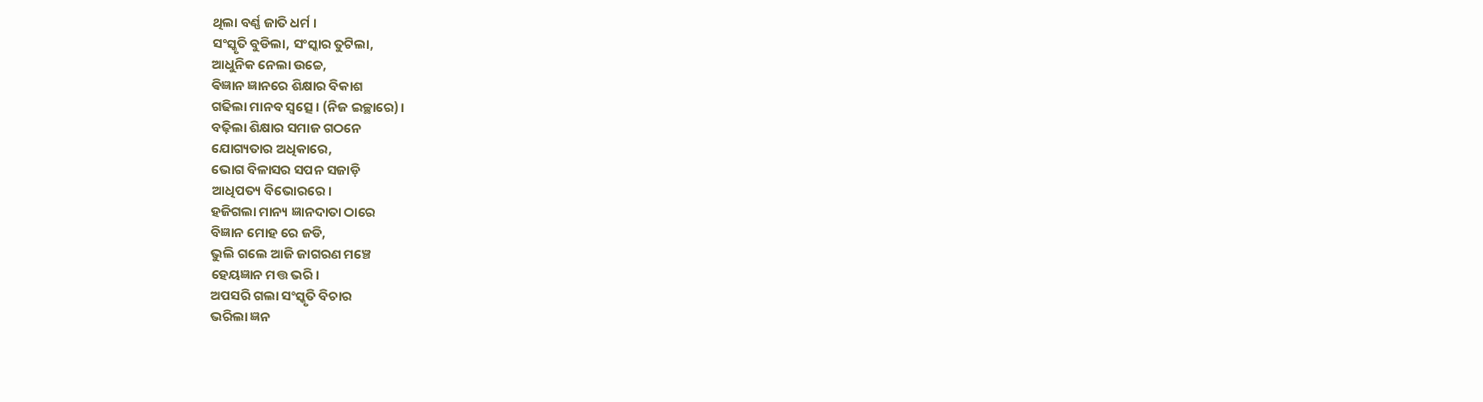ଥିଲା ବର୍ଣ୍ଣ ଜାତି ଧର୍ମ।
ସଂସ୍କୃତି ବୁଡିଲା, ସଂସ୍କାର ତୁଟିଲା,
ଆଧୁନିକ ନେଲା ଉଚ୍ଚେ,
ଵିଜ୍ଞାନ ଜ୍ଞାନରେ ଶିକ୍ଷାର ବିକାଶ
ଗଢିଲା ମାନବ ସ୍ବତ୍ସେ। (ନିଜ ଇଚ୍ଛାରେ)।
ବଢ଼ିଲା ଶିକ୍ଷାର ସମାଜ ଗଠନେ
ଯୋଗ୍ୟତାର ଅଧିକାରେ,
ଭୋଗ ବିଳାସର ସପନ ସଜାଡ଼ି
ଆଧିପତ୍ୟ ବିଭୋରରେ।
ହଜିଗଲା ମାନ୍ୟ ଜ୍ଞାନଦାତା ଠାରେ
ବିଜ୍ଞାନ ମୋହ ରେ ଜଡି,
ଭୁଲି ଗଲେ ଆଜି ଜାଗରଣ ମଞ୍ଚେ
ହେୟଜ୍ଞାନ ମତ୍ତ ଭରି।
ଅପସରି ଗଲା ସଂସ୍କୃତି ବିଚାର
ଭରିଲା ଜ୍ଞନ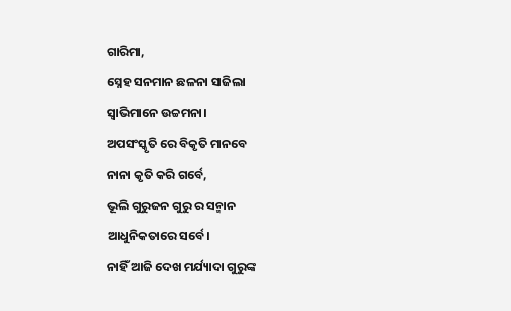ଗାରିମା,
ସ୍ନେହ ସନମାନ ଛଳନା ସାଜିଲା
ସ୍ବାଭିମାନେ ଉଚ୍ଚମନା।
ଅପସଂସ୍କୃତି ରେ ବିକୃତି ମାନବେ
ନାନା କୃତି କରି ଗର୍ବେ,
ଭୂଲି ଗୁରୁଜନ ଗୁରୁ ର ସନ୍ମାନ
ଆଧୁନିକତାରେ ସର୍ବେ।
ନାହିଁ ଆଜି ଦେଖ ମର୍ଯ୍ୟାଦା ଗୁରୁଙ୍କ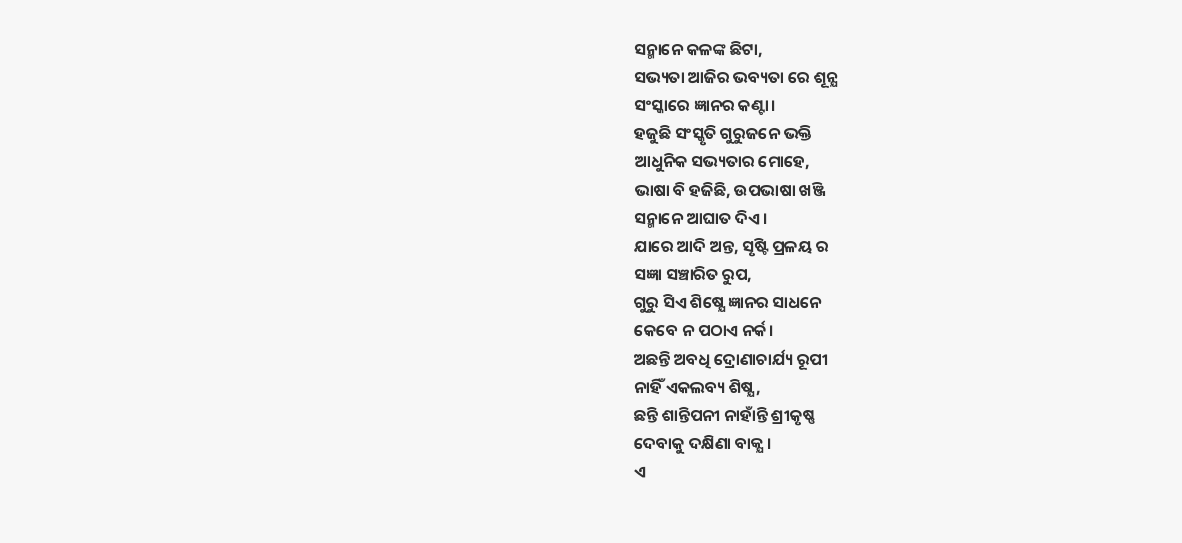ସନ୍ମାନେ କଳଙ୍କ ଛିଟା,
ସଭ୍ୟତା ଆଜିର ଭବ୍ୟତା ରେ ଶୂନ୍ଯ
ସଂସ୍କାରେ ଜ୍ଞାନର କଣ୍ଟା।
ହଜୁଛି ସଂସ୍କୃତି ଗୁରୁଜନେ ଭକ୍ତି
ଆଧୁନିକ ସଭ୍ୟତାର ମୋହେ,
ଭାଷା ବି ହଜିଛି, ଉପଭାଷା ଖଞ୍ଜି
ସନ୍ମାନେ ଆଘାତ ଦିଏ।
ଯାରେ ଆଦି ଅନ୍ତ, ସୃଷ୍ଟି ପ୍ରଳୟ ର
ସଜ୍ଞା ସଞ୍ଚାରିତ ରୁପ,
ଗୁରୁ ସିଏ ଶିଷ୍ଯେ ଜ୍ଞାନର ସାଧନେ
କେବେ ନ ପଠାଏ ନର୍କ।
ଅଛନ୍ତି ଅବଧି ଦ୍ରୋଣାଚାର୍ଯ୍ୟ ରୂପୀ
ନାହିଁ ଏକଲବ୍ୟ ଶିଷ୍ଯ,
ଛନ୍ତି ଶାନ୍ତିପନୀ ନାହାଁନ୍ତି ଶ୍ରୀକୃଷ୍ଣ
ଦେବାକୁ ଦକ୍ଷିଣା ବାକ୍ଯ।
ଏ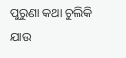ପୁରୁଣା କଥା ଚୁଲିକି ଯାଉ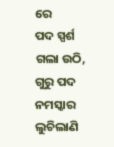ରେ
ପଦ ସ୍ପର୍ଶ ଗଲା ଉଠି,
ଗୁରୁ ପଦ ନମସ୍କାର ଲୁଚିଲାଣି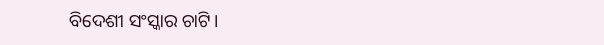ବିଦେଶୀ ସଂସ୍କାର ଚାଟି।